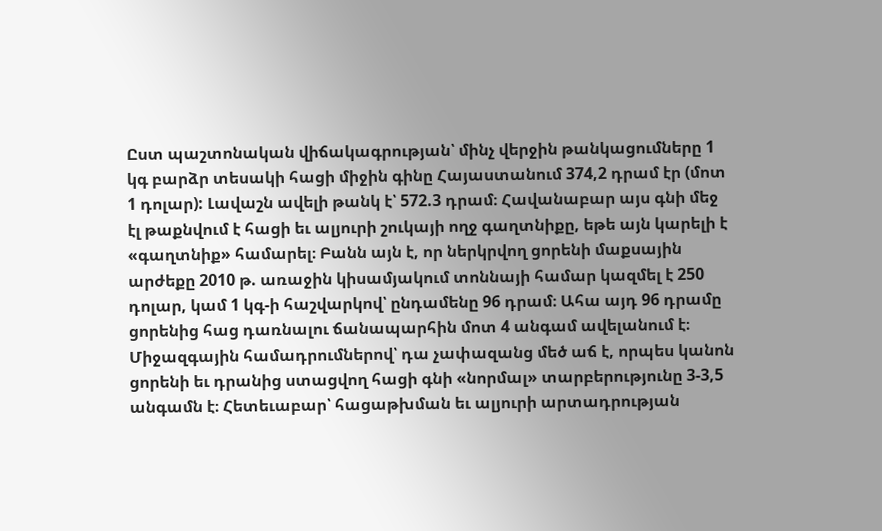Ըստ պաշտոնական վիճակագրության՝ մինչ վերջին թանկացումները 1 կգ բարձր տեսակի հացի միջին գինը Հայաստանում 374,2 դրամ էր (մոտ 1 դոլար): Լավաշն ավելի թանկ է՝ 572.3 դրամ։ Հավանաբար այս գնի մեջ էլ թաքնվում է հացի եւ ալյուրի շուկայի ողջ գաղտնիքը, եթե այն կարելի է «գաղտնիք» համարել։ Բանն այն է, որ ներկրվող ցորենի մաքսային արժեքը 2010 թ. առաջին կիսամյակում տոննայի համար կազմել է 250 դոլար, կամ 1 կգ-ի հաշվարկով՝ ընդամենը 96 դրամ։ Ահա այդ 96 դրամը ցորենից հաց դառնալու ճանապարհին մոտ 4 անգամ ավելանում է։
Միջազգային համադրումներով՝ դա չափազանց մեծ աճ է, որպես կանոն ցորենի եւ դրանից ստացվող հացի գնի «նորմալ» տարբերությունը 3-3,5 անգամն է։ Հետեւաբար՝ հացաթխման եւ ալյուրի արտադրության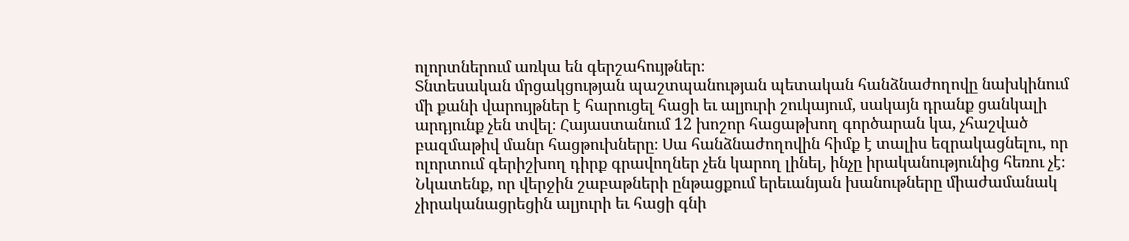ոլորտներում առկա են գերշահույթներ։
Տնտեսական մրցակցության պաշտպանության պետական հանձնաժողովը նախկինում մի քանի վարույթներ է հարուցել հացի եւ ալյուրի շուկայում, սակայն դրանք ցանկալի արդյունք չեն տվել։ Հայաստանում 12 խոշոր հացաթխող գործարան կա, չհաշված բազմաթիվ մանր հացթուխները։ Սա հանձնաժողովին հիմք է տալիս եզրակացնելու, որ ոլորտում գերիշխող դիրք գրավողներ չեն կարող լինել, ինչը իրականությունից հեռու չէ։
Նկատենք, որ վերջին շաբաթների ընթացքում երեւանյան խանութները միաժամանակ չիրականացրեցին ալյուրի եւ հացի գնի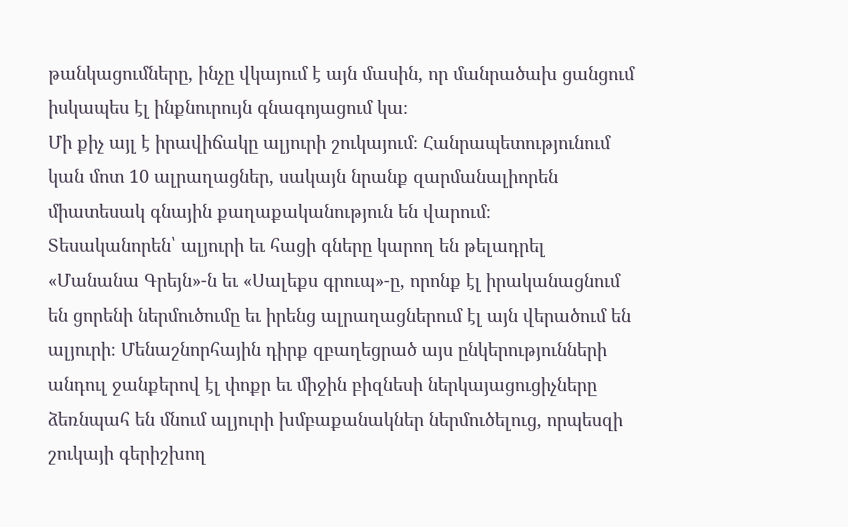թանկացումները, ինչը վկայում է այն մասին, որ մանրածախ ցանցում իսկապես էլ ինքնուրույն գնագոյացում կա։
Մի քիչ այլ է իրավիճակը ալյուրի շուկայում։ Հանրապետությունում կան մոտ 10 ալրաղացներ, սակայն նրանք զարմանալիորեն միատեսակ գնային քաղաքականություն են վարում։
Տեսականորեն՝ ալյուրի եւ հացի գները կարող են թելադրել «Մանանա Գրեյն»-ն եւ «Սալեքս գրուպ»-ը, որոնք էլ իրականացնում են ցորենի ներմուծումը եւ իրենց ալրաղացներում էլ այն վերածում են ալյուրի։ Մենաշնորհային դիրք զբաղեցրած այս ընկերությունների անդուլ ջանքերով էլ փոքր եւ միջին բիզնեսի ներկայացուցիչները ձեռնպահ են մնում ալյուրի խմբաքանակներ ներմուծելուց, որպեսզի շուկայի գերիշխող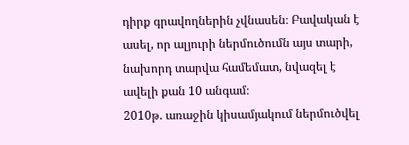դիրք գրավողներին չվնասեն։ Բավական է ասել, որ ալյուրի ներմուծումն այս տարի, նախորդ տարվա համեմատ, նվազել է ավելի քան 10 անգամ։
2010թ. առաջին կիսամյակում ներմուծվել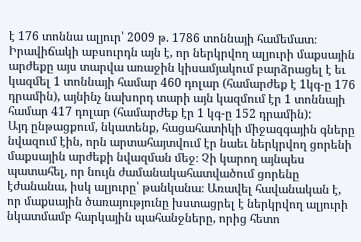է 176 տոննա ալյուր՝ 2009 թ. 1786 տոննայի համեմատ։ Իրավիճակի աբսուրդն այն է, որ ներկրվող ալյուրի մաքսային արժեքը այս տարվա առաջին կիսամյակում բարձրացել է եւ կազմել 1 տոննայի համար 460 դոլար (համարժեք է 1կգ-ը 176 դրամին), այնինչ նախորդ տարի այն կազմում էր 1 տոննայի համար 417 դոլար (համարժեք էր 1 կգ-ը 152 դրամին):
Այդ ընթացքում, նկատենք, հացահատիկի միջազգային գները նվազում էին, որն արտահայտվում էր նաեւ ներկրվող ցորենի մաքսային արժեքի նվազման մեջ։ Չի կարող այնպես պատահել, որ նույն ժամանակահատվածում ցորենը էժանանա, իսկ ալյուրը՝ թանկանա։ Առավել հավանական է, որ մաքսային ծառայությունը խստացրել է ներկրվող ալյուրի նկատմամբ հարկային պահանջները, որից հետո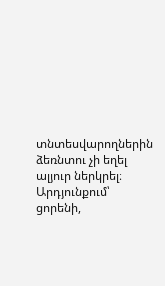տնտեսվարողներին ձեռնտու չի եղել ալյուր ներկրել։ Արդյունքում՝ ցորենի,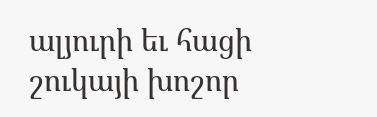ալյուրի եւ հացի շուկայի խոշոր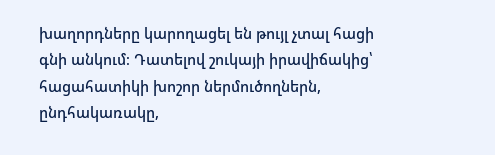խաղորդները կարողացել են թույլ չտալ հացի գնի անկում։ Դատելով շուկայի իրավիճակից՝ հացահատիկի խոշոր ներմուծողներն, ընդհակառակը,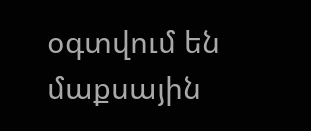օգտվում են մաքսային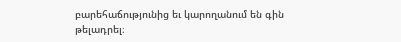բարեհաճությունից եւ կարողանում են գին թելադրել։